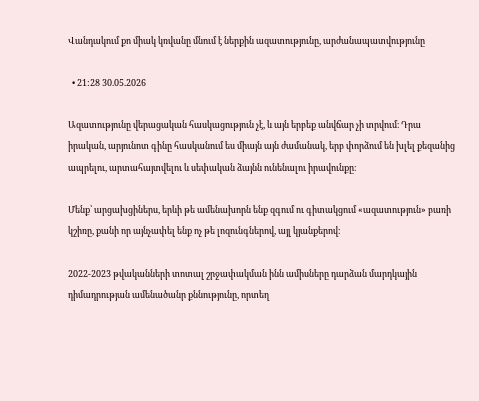Վանդակում քո միակ կռվանը մնում է ներքին ազատությունը, արժանապատվությունը

  • 21:28 30.05.2026

Ազատությունը վերացական հասկացություն չէ, և այն երբեք անվճար չի տրվում։ Դրա իրական, արյունոտ գինը հասկանում ես միայն այն ժամանակ, երբ փորձում են խլել քեզանից ապրելու, արտահայտվելու և սեփական ձայնն ունենալու իրավունքը։

Մենք՝ արցախցիներս, երևի թե ամենախորն ենք զգում ու գիտակցում «ազատություն» բառի կշիռը, քանի որ այնչափել ենք ոչ թե լոզունգներով, այլ կյանքերով։

2022-2023 թվականների տոտալ շրջափակման ինն ամիսները դարձան մարդկային դիմադրության ամենածանր քննությունը, որտեղ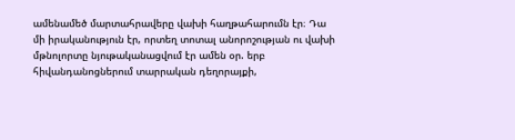ամենամեծ մարտահրավերը վախի հաղթահարումն էր։ Դա մի իրականություն էր, որտեղ տոտալ անորոշության ու վախի մթնոլորտը նյութականացվում էր ամեն օր. երբ հիվանդանոցներում տարրական դեղորայքի,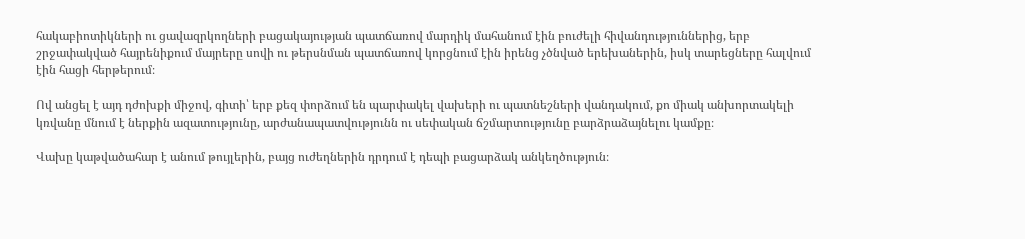հակաբիոտիկների ու ցավազրկողների բացակայության պատճառով մարդիկ մահանում էին բուժելի հիվանդություններից, երբ շրջափակված հայրենիքում մայրերը սովի ու թերսնման պատճառով կորցնում էին իրենց չծնված երեխաներին, իսկ տարեցները հալվում էին հացի հերթերում։

Ով անցել է այդ դժոխքի միջով, գիտի՝ երբ քեզ փորձում են պարփակել վախերի ու պատնեշների վանդակում, քո միակ անխորտակելի կռվանը մնում է ներքին ազատությունը, արժանապատվությունն ու սեփական ճշմարտությունը բարձրաձայնելու կամքը։

Վախը կաթվածահար է անում թույլերին, բայց ուժեղներին դրդում է դեպի բացարձակ անկեղծություն։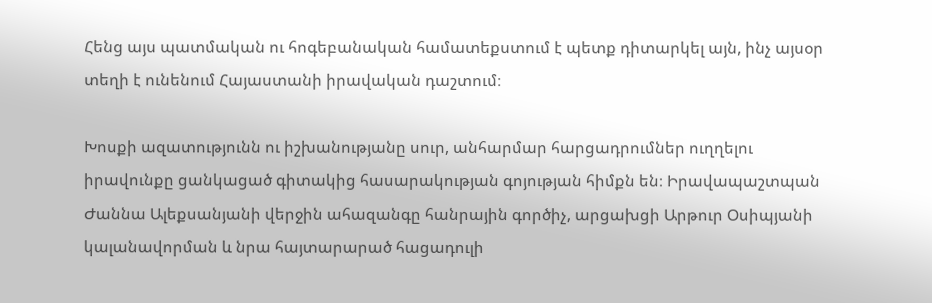Հենց այս պատմական ու հոգեբանական համատեքստում է պետք դիտարկել այն, ինչ այսօր տեղի է ունենում Հայաստանի իրավական դաշտում։

Խոսքի ազատությունն ու իշխանությանը սուր, անհարմար հարցադրումներ ուղղելու իրավունքը ցանկացած գիտակից հասարակության գոյության հիմքն են։ Իրավապաշտպան Ժաննա Ալեքսանյանի վերջին ահազանգը հանրային գործիչ, արցախցի Արթուր Օսիպյանի կալանավորման և նրա հայտարարած հացադուլի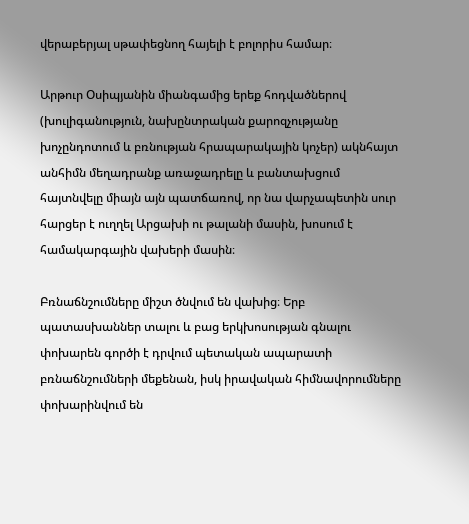վերաբերյալ սթափեցնող հայելի է բոլորիս համար։

Արթուր Օսիպյանին միանգամից երեք հոդվածներով (խուլիգանություն, նախընտրական քարոզչությանը խոչընդոտում և բռնության հրապարակային կոչեր) ակնհայտ անհիմն մեղադրանք առաջադրելը և բանտախցում հայտնվելը միայն այն պատճառով, որ նա վարչապետին սուր հարցեր է ուղղել Արցախի ու թալանի մասին, խոսում է համակարգային վախերի մասին։

Բռնաճնշումները միշտ ծնվում են վախից։ Երբ պատասխաններ տալու և բաց երկխոսության գնալու փոխարեն գործի է դրվում պետական ապարատի բռնաճնշումների մեքենան, իսկ իրավական հիմնավորումները փոխարինվում են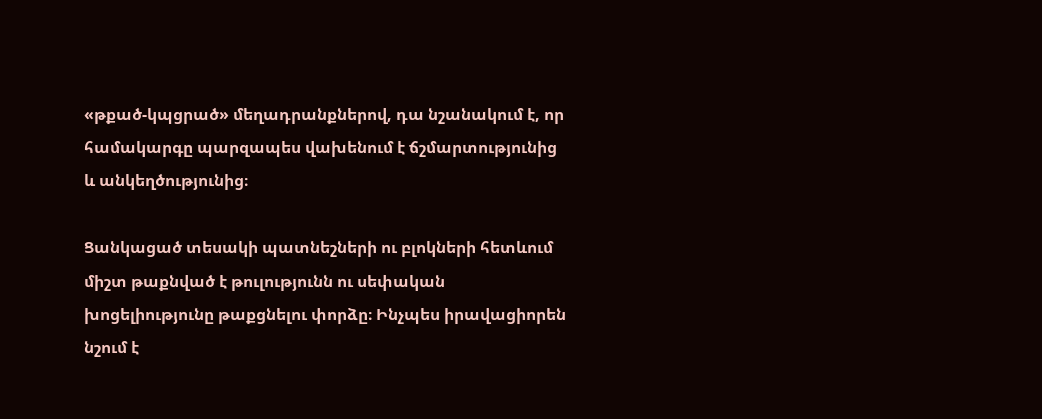«թքած-կպցրած» մեղադրանքներով, դա նշանակում է, որ համակարգը պարզապես վախենում է ճշմարտությունից և անկեղծությունից։

Ցանկացած տեսակի պատնեշների ու բլոկների հետևում միշտ թաքնված է թուլությունն ու սեփական խոցելիությունը թաքցնելու փորձը։ Ինչպես իրավացիորեն նշում է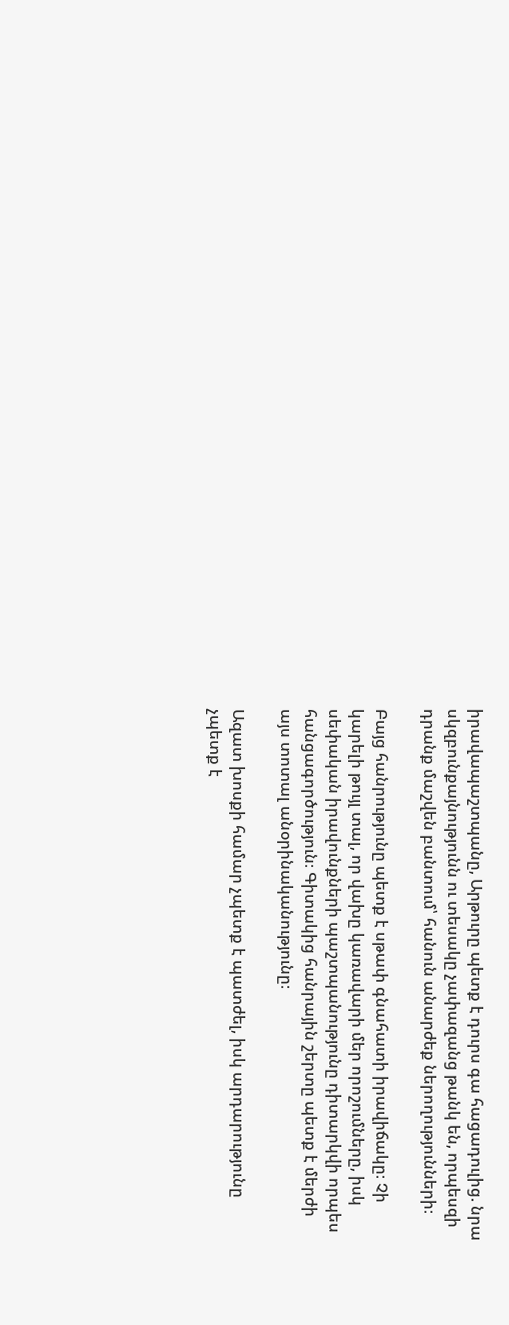իրավապաշտպանը, Արթուրը պետք է դուրս գա հացադուլից. նրա սկզբունքայնությունն ու տեսակը չափազանց թանկ են, որպեսզի դրանք մաշվեն բանտում՝ հանուն անարժեք ներողությունների։

Բայց հանրությունը պետք է սթափ գնահատի իրավիճակը։ Չի կարելի թույլ տալ, որ վախը կառավարի մեր որոշումները, իսկ սեփական իրավունքների պաշտպանությունը դիտարկվի որպես հանցագործություն։ Գիտակից հանրային շերտը պետք է մերժի այս տոտալ անօրինականությունը։

Ազատ խոսքի համար չպետք է պատժել, իսկ արդարությունը չպետք է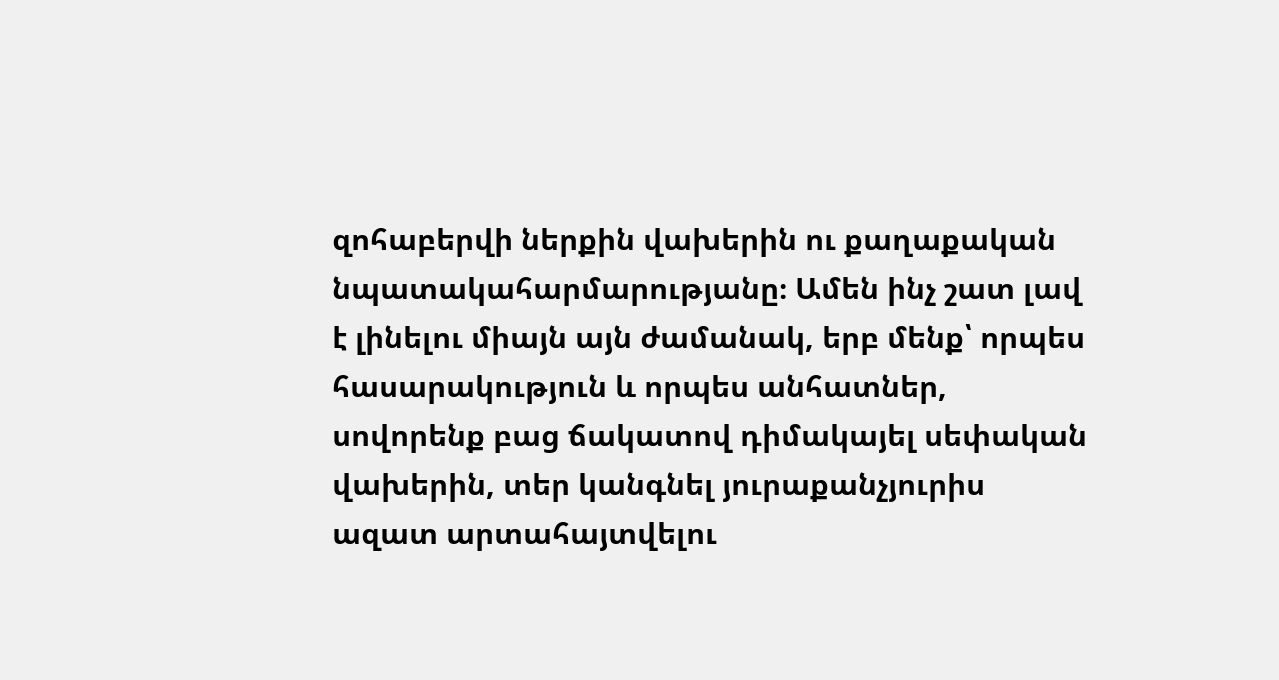զոհաբերվի ներքին վախերին ու քաղաքական նպատակահարմարությանը։ Ամեն ինչ շատ լավ է լինելու միայն այն ժամանակ, երբ մենք՝ որպես հասարակություն և որպես անհատներ, սովորենք բաց ճակատով դիմակայել սեփական վախերին, տեր կանգնել յուրաքանչյուրիս ազատ արտահայտվելու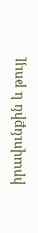իրավունքին և թույլ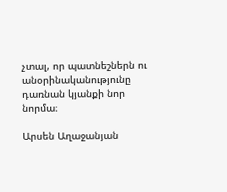չտալ, որ պատնեշներն ու անօրինականությունը դառնան կյանքի նոր նորմա։

Արսեն Աղաջանյան